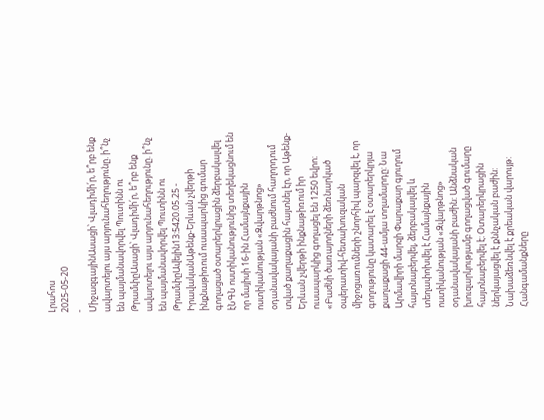Լրահոս
2025-05-20
-
ՄիջազգայինԱսացի՝ Վլադիմի՛ր, ե՞րբ ենք ավարտելու այս արյունահեղությունը. ի՞նչ են պայմանավորվել Պուտինն ու ԹրամփըԱսացի՝ Վլադիմի՛ր, ե՞րբ ենք ավարտելու այս արյունահեղությունը. ի՞նչ են պայմանավորվել Պուտինն ու ԹրամփըԱվելին13:5420.05.25 -
ԻրավականԱթենք-Երևան չվերթի ինքնաթիռում ուսապարկից գումար գողացած օտարերկրացին ձերբակալվել էՆԳՆ ոստիկանությունից տեղեկացնում են որ մայիսի 16-ին Համայնքային ոստիկանության «Զվարթնոց» օդանավակայանի բաժնում հաղորդում տված քաղաքացին հայտնել էր, որ Աթենք-Երևան չվերթի ինքնաթիռում իր ուսապարկից գողացել են 1250 եվրո։ «Բաժնի ծառայողների ձեռնարկած օպերատիվ-հետախուզական միջոցառումների շնորհիվ պարզվել է, որ գողությունը կատարել է օտարերկրյա քաղաքացի 44-ամյա տղամարդը: Նա Արմավիրի մարզի Փարաքար գյուղում հայտնաբերվել, ձերբակալվել և տեղափոխվել է Համայնքային ոստիկանության «Զվարթնոց» օդանավակայանի բաժին: Անձնական խուզարկությամբ գողացված գումարը հայտնաբերվել է։ Օտարերկրացին ներկայացվել է քննչական բաժին: Նախաձեռնվել է քրեական վարույթ: Հանգամանքները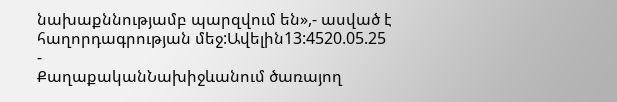նախաքննությամբ պարզվում են»,- ասված է հաղորդագրության մեջ:Ավելին13:4520.05.25 -
ՔաղաքականՆախիջևանում ծառայող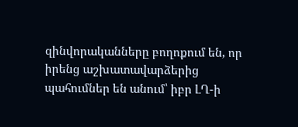զինվորականները բողոքում են, որ իրենց աշխատավարձերից պահումներ են անում՝ իբր ԼՂ-ի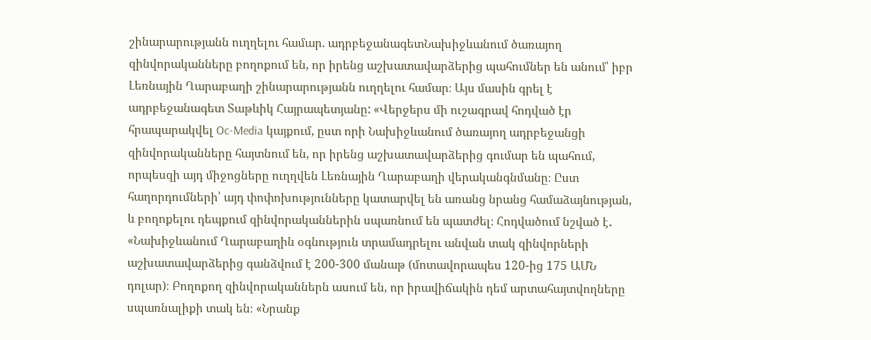շինարարությանն ուղղելու համար. ադրբեջանագետՆախիջևանում ծառայող զինվորականները բողոքում են, որ իրենց աշխատավարձերից պահումներ են անում՝ իբր Լեռնային Ղարաբաղի շինարարությանն ուղղելու համար։ Այս մասին գրել է ադրբեջանագետ Տաթևիկ Հայրապետյանը: «Վերջերս մի ուշագրավ հոդված էր հրապարակվել Oc-Media կայքում, ըստ որի Նախիջևանում ծառայող ադրբեջանցի զինվորականները հայտնում են, որ իրենց աշխատավարձերից գումար են պահում, որպեսզի այդ միջոցները ուղղվեն Լեռնային Ղարաբաղի վերականգնմանը։ Ըստ հաղորդումների՝ այդ փոփոխությունները կատարվել են առանց նրանց համաձայնության, և բողոքելու դեպքում զինվորականներին սպառնում են պատժել։ Հոդվածում նշված է․ «Նախիջևանում Ղարաբաղին օգնություն տրամադրելու անվան տակ զինվորների աշխատավարձերից գանձվում է 200-300 մանաթ (մոտավորապես 120-ից 175 ԱՄՆ դոլար)։ Բողոքող զինվորականներն ասում են, որ իրավիճակին դեմ արտահայտվողները սպառնալիքի տակ են։ «Նրանք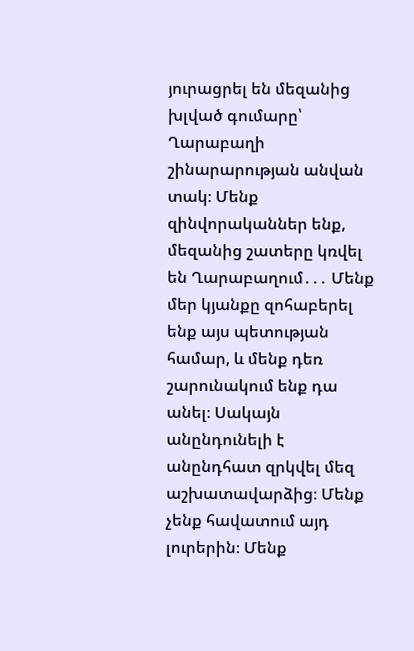յուրացրել են մեզանից խլված գումարը՝ Ղարաբաղի շինարարության անվան տակ։ Մենք զինվորականներ ենք, մեզանից շատերը կռվել են Ղարաբաղում․․․ Մենք մեր կյանքը զոհաբերել ենք այս պետության համար, և մենք դեռ շարունակում ենք դա անել։ Սակայն անընդունելի է անընդհատ զրկվել մեզ աշխատավարձից։ Մենք չենք հավատում այդ լուրերին։ Մենք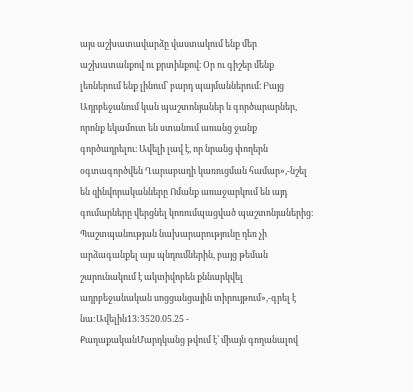այս աշխատավարձը վաստակում ենք մեր աշխատանքով ու քրտինքով։ Օր ու գիշեր մենք լեռներում ենք լինում՝ բարդ պայմաններում։ Բայց Ադրբեջանում կան պաշտոնյաներ և գործարարներ, որոնք եկամուտ են ստանում առանց ջանք գործադրելու։ Ավելի լավ է, որ նրանց փողերն օգտագործվեն Ղարաբաղի կառուցման համար»,-նշել են զինվորականները Ոմանք առաջարկում են այդ գումարները վերցնել կոռումպացված պաշտոնյաներից։ Պաշտպանության նախարարությունը դեռ չի արձագանքել այս պնդումներին, բայց թեման շարունակում է ակտիվորեն քննարկվել ադրբեջանական սոցցանցային տիրույթում»,-գրել է նա:Ավելին13:3520.05.25 -
ՔաղաքականՄարդկանց թվում է՝ միայն գողանալով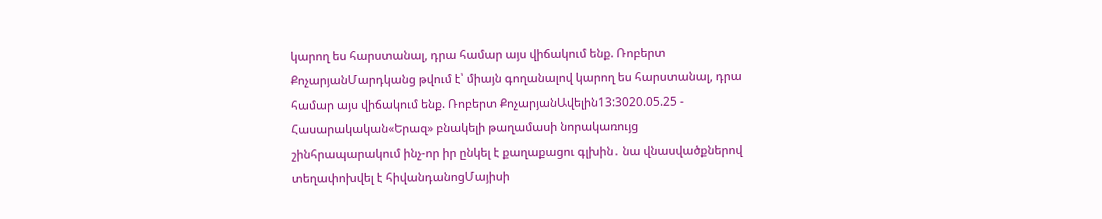կարող ես հարստանալ, դրա համար այս վիճակում ենք. Ռոբերտ ՔոչարյանՄարդկանց թվում է՝ միայն գողանալով կարող ես հարստանալ, դրա համար այս վիճակում ենք. Ռոբերտ ՔոչարյանԱվելին13:3020.05.25 -
Հասարակական«Երազ» բնակելի թաղամասի նորակառույց շինհրապարակում ինչ-որ իր ընկել է քաղաքացու գլխին․ նա վնասվածքներով տեղափոխվել է հիվանդանոցՄայիսի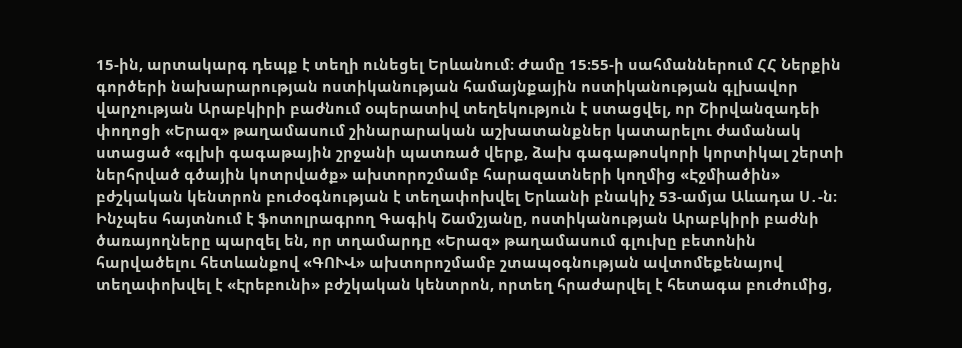15-ին, արտակարգ դեպք է տեղի ունեցել Երևանում։ Ժամը 15։55-ի սահմաններում ՀՀ Ներքին գործերի նախարարության ոստիկանության համայնքային ոստիկանության գլխավոր վարչության Արաբկիրի բաժնում օպերատիվ տեղեկություն է ստացվել, որ Շիրվանզադեի փողոցի «Երազ» թաղամասում շինարարական աշխատանքներ կատարելու ժամանակ ստացած «գլխի գագաթային շրջանի պատռած վերք, ձախ գագաթոսկորի կորտիկալ շերտի ներհրված գծային կոտրվածք» ախտորոշմամբ հարազատների կողմից «Էջմիածին» բժշկական կենտրոն բուժօգնության է տեղափոխվել Երևանի բնակիչ 53-ամյա Աևադա Ս․-ն։ Ինչպես հայտնում է ֆոտոլրագրող Գագիկ Շամշյանը, ոստիկանության Արաբկիրի բաժնի ծառայողները պարզել են, որ տղամարդը «Երազ» թաղամասում գլուխը բետոնին հարվածելու հետևանքով «ԳՈՒՎ» ախտորոշմամբ շտապօգնության ավտոմեքենայով տեղափոխվել է «Էրեբունի» բժշկական կենտրոն, որտեղ հրաժարվել է հետագա բուժումից,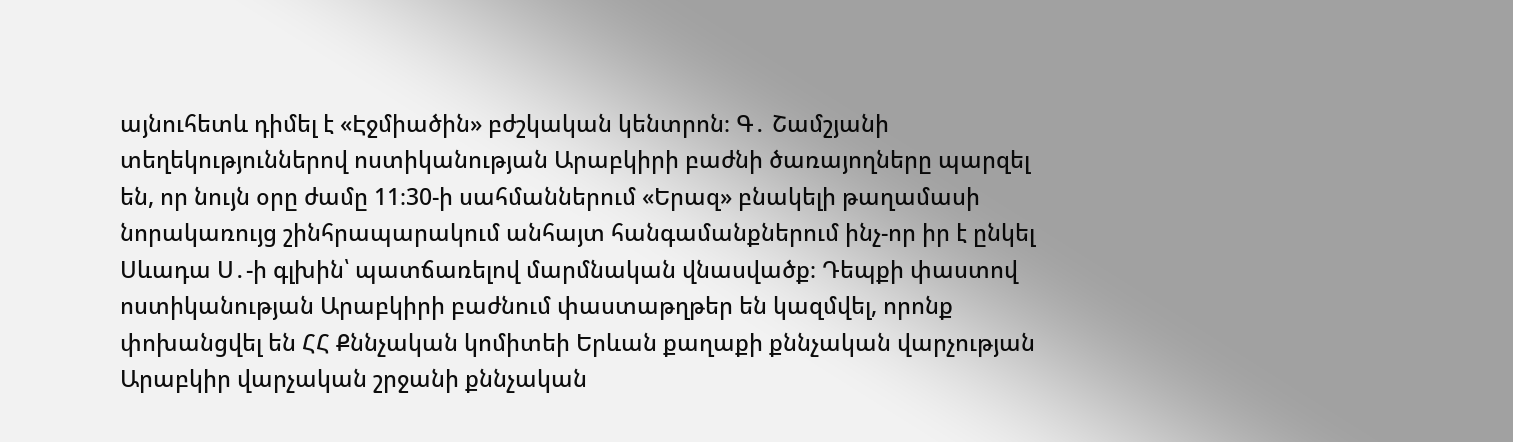այնուհետև դիմել է «Էջմիածին» բժշկական կենտրոն։ Գ․ Շամշյանի տեղեկություններով ոստիկանության Արաբկիրի բաժնի ծառայողները պարզել են, որ նույն օրը ժամը 11։30-ի սահմաններում «Երազ» բնակելի թաղամասի նորակառույց շինհրապարակում անհայտ հանգամանքներում ինչ-որ իր է ընկել Սևադա Ս․-ի գլխին՝ պատճառելով մարմնական վնասվածք։ Դեպքի փաստով ոստիկանության Արաբկիրի բաժնում փաստաթղթեր են կազմվել, որոնք փոխանցվել են ՀՀ Քննչական կոմիտեի Երևան քաղաքի քննչական վարչության Արաբկիր վարչական շրջանի քննչական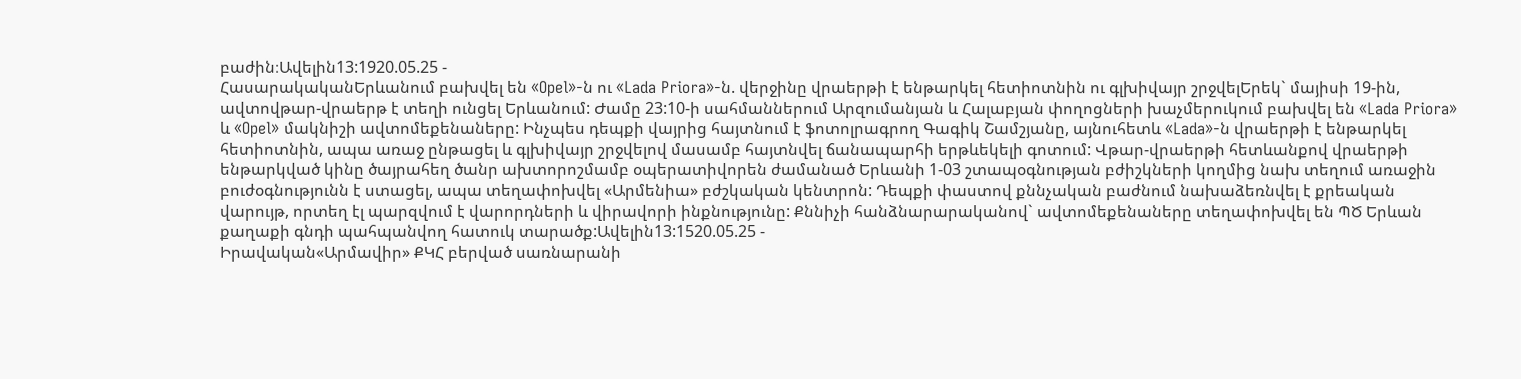բաժին։Ավելին13:1920.05.25 -
ՀասարակականԵրևանում բախվել են «Opel»-ն ու «Lada Priora»-ն. վերջինը վրաերթի է ենթարկել հետիոտնին ու գլխիվայր շրջվելԵրեկ` մայիսի 19-ին, ավտովթար-վրաերթ է տեղի ունցել Երևանում: Ժամը 23:10-ի սահմաններում Արզումանյան և Հալաբյան փողոցների խաչմերուկում բախվել են «Lada Priora» և «Opel» մակնիշի ավտոմեքենաները: Ինչպես դեպքի վայրից հայտնում է ֆոտոլրագրող Գագիկ Շամշյանը, այնուհետև «Lada»-ն վրաերթի է ենթարկել հետիոտնին, ապա առաջ ընթացել և գլխիվայր շրջվելով մասամբ հայտնվել ճանապարհի երթևեկելի գոտում: Վթար-վրաերթի հետևանքով վրաերթի ենթարկված կինը ծայրահեղ ծանր ախտորոշմամբ օպերատիվորեն ժամանած Երևանի 1-03 շտապօգնության բժիշկների կողմից նախ տեղում առաջին բուժօգնությունն է ստացել, ապա տեղափոխվել «Արմենիա» բժշկական կենտրոն: Դեպքի փաստով քննչական բաժնում նախաձեռնվել է քրեական վարույթ, որտեղ էլ պարզվում է վարորդների և վիրավորի ինքնությունը: Քննիչի հանձնարարականով` ավտոմեքենաները տեղափոխվել են ՊԾ Երևան քաղաքի գնդի պահպանվող հատուկ տարածք:Ավելին13:1520.05.25 -
Իրավական«Արմավիր» ՔԿՀ բերված սառնարանի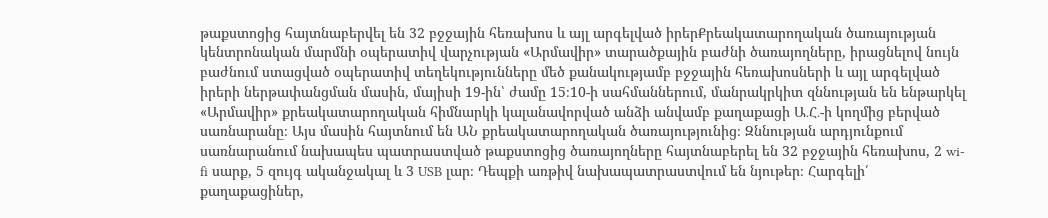թաքստոցից հայտնաբերվել են 32 բջջային հեռախոս և այլ արգելված իրերՔրեակատարողական ծառայության կենտրոնական մարմնի օպերատիվ վարչության «Արմավիր» տարածքային բաժնի ծառայողները, իրացնելով նույն բաժնում ստացված օպերատիվ տեղեկությունները մեծ քանակությամբ բջջային հեռախոսների և այլ արգելված իրերի ներթափանցման մասին, մայիսի 19-ին՝ ժամը 15։10-ի սահմաններում, մանրակրկիտ զննության են ենթարկել «Արմավիր» քրեակատարողական հիմնարկի կալանավորված անձի անվամբ քաղաքացի Ա․Հ․-ի կողմից բերված սառնարանը։ Այս մասին հայտնում են ԱՆ քրեակատարողական ծառայությունից։ Զննության արդյունքում սառնարանում նախապես պատրաստված թաքստոցից ծառայողները հայտնաբերել են 32 բջջային հեռախոս, 2 wi-fi սարք, 5 զույգ ականջակալ և 3 USB լար։ Դեպքի առթիվ նախապատրաստվում են նյութեր։ Հարգելի՛ քաղաքացիներ,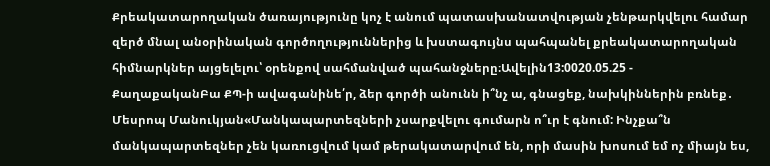Քրեակատարողական ծառայությունը կոչ է անում պատասխանատվության չենթարկվելու համար զերծ մնալ անօրինական գործողություններից և խստագույնս պահպանել քրեակատարողական հիմնարկներ այցելելու՝ օրենքով սահմանված պահանջները։Ավելին13:0020.05.25 -
ՔաղաքականԲա ՔՊ-ի ավագանինե՛ր, ձեր գործի անունն ի՞նչ ա, գնացեք, նախկիններին բռնեք․ Մեսրոպ Մանուկյան«Մանկապարտեզների չսարքվելու գումարն ո՞ւր է գնում: Ինչքա՞ն մանկապարտեզներ չեն կառուցվում կամ թերակատարվում են, որի մասին խոսում եմ ոչ միայն ես,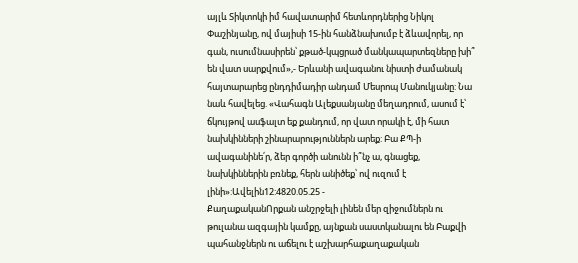այլև Տիկտոկի իմ հավատարիմ հետևորդներից Նիկոլ Փաշինյանը, ով մայիսի 15-ին հանձնախումբ է ձևավորել, որ գան, ուսումնասիրեն՝ քթած-կպցրած մանկապարտեզները խի՞ են վատ սարքվում»,- Երևանի ավագանու նիստի ժամանակ հայտարարեց ընդդիմադիր անդամ Մեսրոպ Մանուկյանը: Նա նաև հավելեց. «Վահագն Ալեքսանյանը մեղադրում, ասում է՝ ճկույթով ասֆալտ եք քանդում, որ վատ որակի է, մի հատ նախկինների շինարարություններն արեք: Բա ՔՊ-ի ավագանինե՛ր, ձեր գործի անունն ի՞նչ ա, գնացեք, նախկիններին բռնեք, հերն անիծեք՝ ով ուզում է լինի»:Ավելին12:4820.05.25 -
ՔաղաքականՈրքան անշրջելի լինեն մեր զիջումներն ու թուլանա ազգային կամքը, այնքան սաստկանալու են Բաքվի պահանջներն ու աճելու է աշխարհաքաղաքական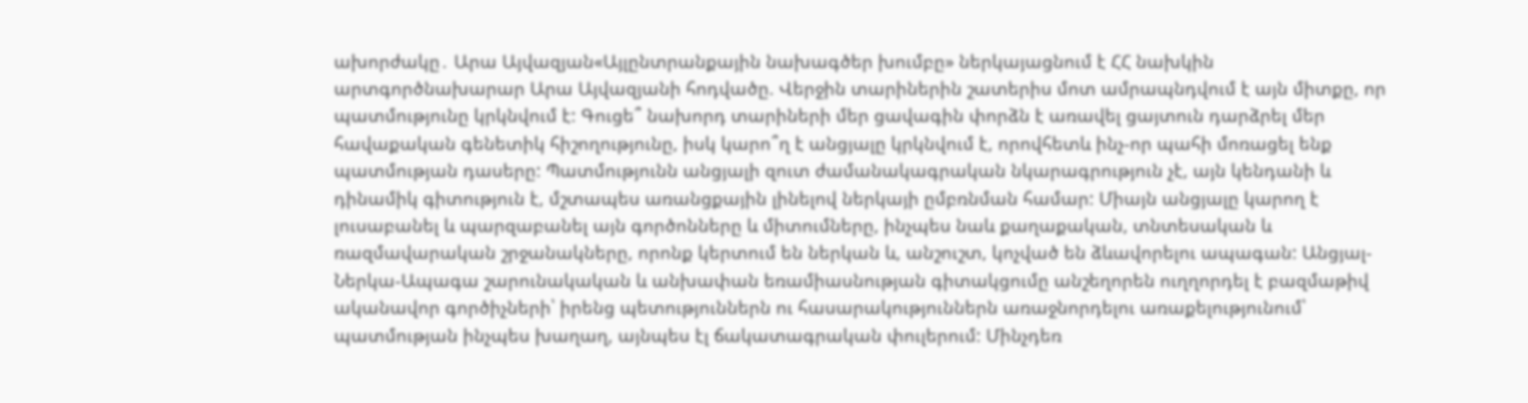ախորժակը․ Արա Այվազյան«Այլընտրանքային նախագծեր խումբը» ներկայացնում է ՀՀ նախկին արտգործնախարար Արա Այվազյանի հոդվածը. Վերջին տարիներին շատերիս մոտ ամրապնդվում է այն միտքը, որ պատմությունը կրկնվում է: Գուցե՞ նախորդ տարիների մեր ցավագին փորձն է առավել ցայտուն դարձրել մեր հավաքական գենետիկ հիշողությունը, իսկ կարո՞ղ է անցյալը կրկնվում է, որովհետև ինչ-որ պահի մոռացել ենք պատմության դասերը: Պատմությունն անցյալի զուտ ժամանակագրական նկարագրություն չէ, այն կենդանի և դինամիկ գիտություն է, մշտապես առանցքային լինելով ներկայի ըմբռնման համար: Միայն անցյալը կարող է լուսաբանել և պարզաբանել այն գործոնները և միտումները, ինչպես նաև քաղաքական, տնտեսական և ռազմավարական շրջանակները, որոնք կերտում են ներկան և, անշուշտ, կոչված են ձևավորելու ապագան: Անցյալ-Ներկա-Ապագա շարունակական և անխափան եռամիասնության գիտակցումը անշեղորեն ուղղորդել է բազմաթիվ ականավոր գործիչների՝ իրենց պետություններն ու հասարակություններն առաջնորդելու առաքելությունում՝ պատմության ինչպես խաղաղ, այնպես էլ ճակատագրական փուլերում: Մինչդեռ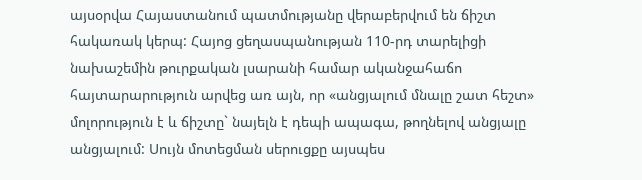այսօրվա Հայաստանում պատմությանը վերաբերվում են ճիշտ հակառակ կերպ: Հայոց ցեղասպանության 110-րդ տարելիցի նախաշեմին թուրքական լսարանի համար ականջահաճո հայտարարություն արվեց առ այն, որ «անցյալում մնալը շատ հեշտ» մոլորություն է և ճիշտը` նայելն է դեպի ապագա, թողնելով անցյալը անցյալում: Սույն մոտեցման սերուցքը այսպես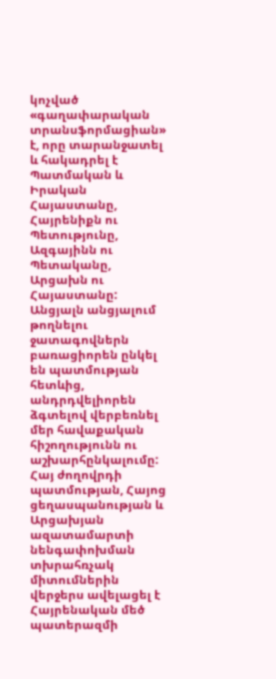կոչված «գաղափարական տրանսֆորմացիան» է, որը տարանջատել և հակադրել է Պատմական և Իրական Հայաստանը, Հայրենիքն ու Պետությունը, Ազգայինն ու Պետականը, Արցախն ու Հայաստանը: Անցյալն անցյալում թողնելու ջատագովներն բառացիորեն ընկել են պատմության հետևից, անդրդվելիորեն ձգտելով վերբեռնել մեր հավաքական հիշողությունն ու աշխարհընկալումը: Հայ ժողովրդի պատմության, Հայոց ցեղասպանության և Արցախյան ազատամարտի նենգափոխման տխրահռչակ միտումներին վերջերս ավելացել է Հայրենական մեծ պատերազմի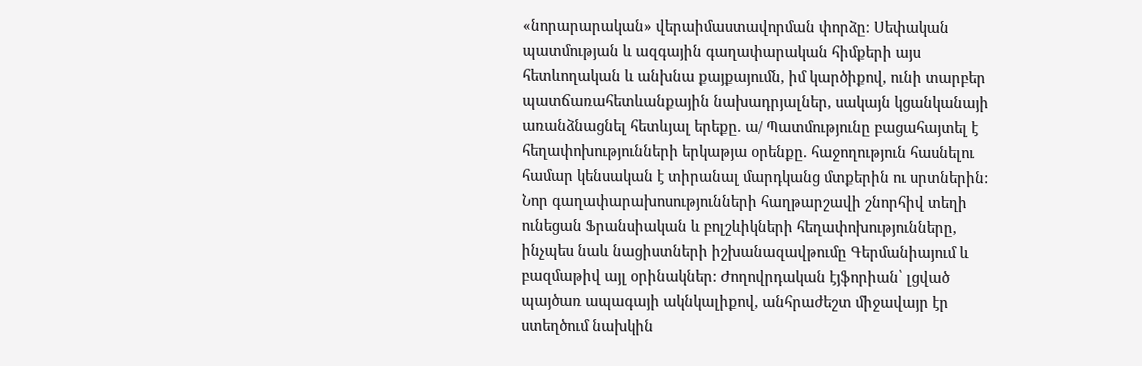«նորարարական» վերաիմաստավորման փորձը։ Սեփական պատմության և ազգային գաղափարական հիմքերի այս հետևողական և անխնա քայքայումն, իմ կարծիքով, ունի տարբեր պատճառահետևանքային նախադրյալներ, սակայն կցանկանայի առանձնացնել հետևյալ երեքը. ա/ Պատմությունը բացահայտել է հեղափոխությունների երկաթյա օրենքը. հաջողություն հասնելու համար կենսական է տիրանալ մարդկանց մտքերին ու սրտներին: Նոր գաղափարախոսությունների հաղթարշավի շնորհիվ տեղի ունեցան Ֆրանսիական և բոլշևիկների հեղափոխությունները, ինչպես նաև նացիստների իշխանազավթումը Գերմանիայում և բազմաթիվ այլ օրինակներ: Ժողովրդական էյֆորիան՝ լցված պայծառ ապագայի ակնկալիքով, անհրաժեշտ միջավայր էր ստեղծում նախկին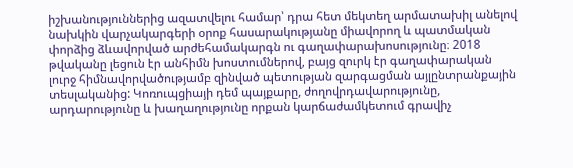իշխանություններից ազատվելու համար՝ դրա հետ մեկտեղ արմատախիլ անելով նախկին վարչակարգերի օրոք հասարակությանը միավորող և պատմական փորձից ձևավորված արժեհամակարգն ու գաղափարախոսությունը։ 2018 թվականը լեցուն էր անհիմն խոստումներով, բայց զուրկ էր գաղափարական լուրջ հիմնավորվածությամբ զինված պետության զարգացման այլընտրանքային տեսլականից: Կոռուպցիայի դեմ պայքարը, ժողովրդավարությունը, արդարությունը և խաղաղությունը որքան կարճաժամկետում գրավիչ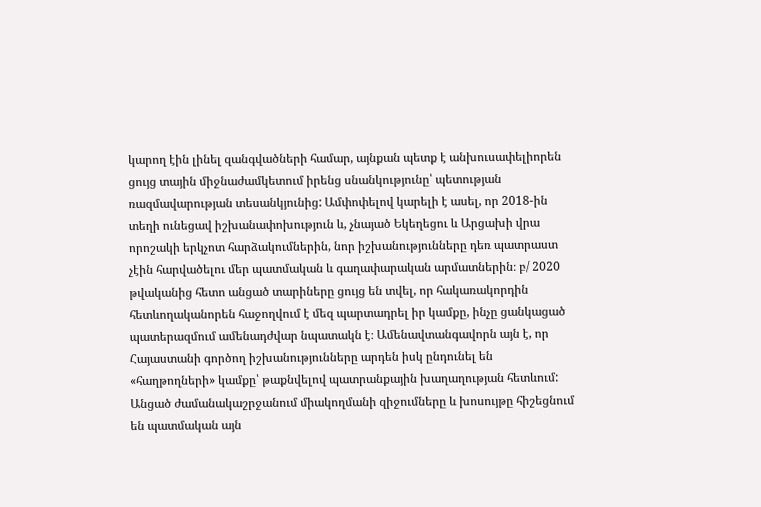կարող էին լինել զանգվածների համար, այնքան պետք է անխուսափելիորեն ցույց տային միջնաժամկետում իրենց սնանկությունը՝ պետության ռազմավարության տեսանկյունից: Ամփոփելով կարելի է ասել, որ 2018-ին տեղի ունեցավ իշխանափոխություն և, չնայած Եկեղեցու և Արցախի վրա որոշակի երկչոտ հարձակումներին, նոր իշխանությունները դեռ պատրաստ չէին հարվածելու մեր պատմական և գաղափարական արմատներին։ բ/ 2020 թվականից հետո անցած տարիները ցույց են տվել, որ հակառակորդին հետևողականորեն հաջողվում է մեզ պարտադրել իր կամքը, ինչը ցանկացած պատերազմում ամենադժվար նպատակն է։ Ամենավտանգավորն այն է, որ Հայաստանի գործող իշխանությունները արդեն իսկ ընդունել են «հաղթողների» կամքը՝ թաքնվելով պատրանքային խաղաղության հետևում: Անցած ժամանակաշրջանում միակողմանի զիջումները և խոսույթը հիշեցնում են պատմական այն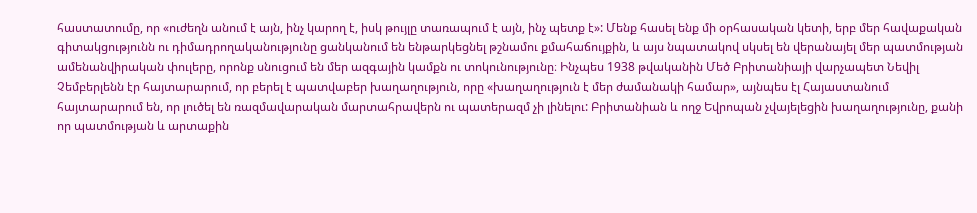հաստատումը, որ «ուժեղն անում է այն, ինչ կարող է, իսկ թույլը տառապում է այն, ինչ պետք է»: Մենք հասել ենք մի օրհասական կետի, երբ մեր հավաքական գիտակցությունն ու դիմադրողականությունը ցանկանում են ենթարկեցնել թշնամու քմահաճույքին, և այս նպատակով սկսել են վերանայել մեր պատմության ամենանվիրական փուլերը, որոնք սնուցում են մեր ազգային կամքն ու տոկունությունը։ Ինչպես 1938 թվականին Մեծ Բրիտանիայի վարչապետ Նեվիլ Չեմբերլենն էր հայտարարում, որ բերել է պատվաբեր խաղաղություն, որը «խաղաղություն է մեր ժամանակի համար», այնպես էլ Հայաստանում հայտարարում են, որ լուծել են ռազմավարական մարտահրավերն ու պատերազմ չի լինելու: Բրիտանիան և ողջ Եվրոպան չվայելեցին խաղաղությունը, քանի որ պատմության և արտաքին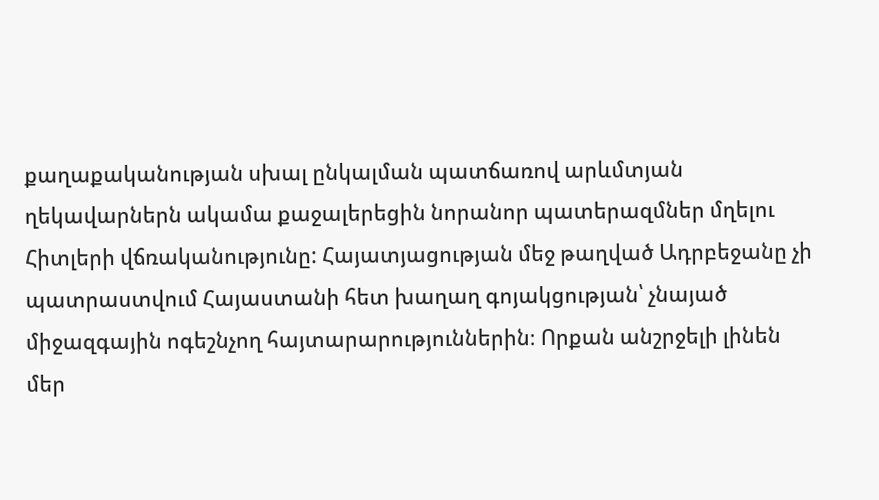քաղաքականության սխալ ընկալման պատճառով արևմտյան ղեկավարներն ակամա քաջալերեցին նորանոր պատերազմներ մղելու Հիտլերի վճռականությունը: Հայատյացության մեջ թաղված Ադրբեջանը չի պատրաստվում Հայաստանի հետ խաղաղ գոյակցության՝ չնայած միջազգային ոգեշնչող հայտարարություններին։ Որքան անշրջելի լինեն մեր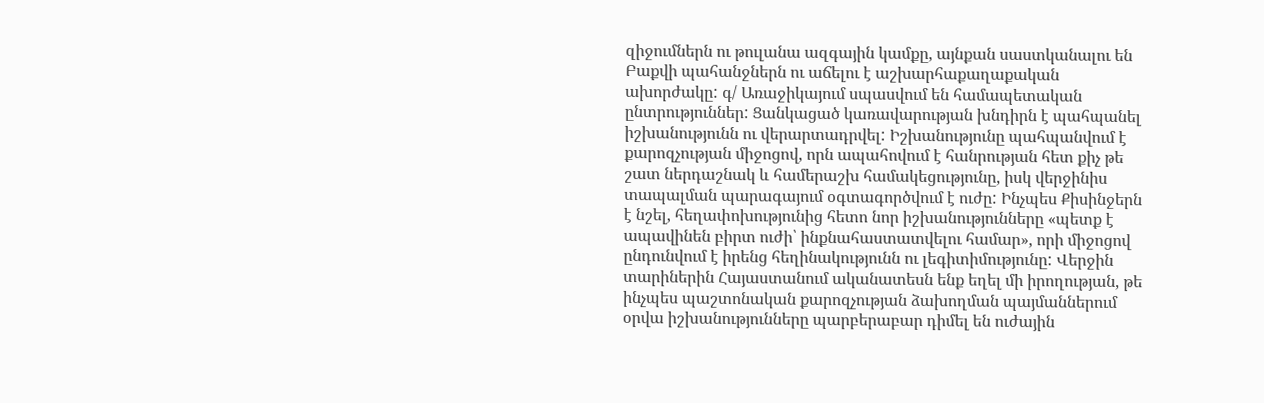զիջումներն ու թուլանա ազգային կամքը, այնքան սաստկանալու են Բաքվի պահանջներն ու աճելու է աշխարհաքաղաքական ախորժակը: գ/ Առաջիկայում սպասվում են համապետական ընտրություններ: Ցանկացած կառավարության խնդիրն է պահպանել իշխանությունն ու վերարտադրվել: Իշխանությունը պահպանվում է քարոզչության միջոցով, որն ապահովում է հանրության հետ քիչ թե շատ ներդաշնակ և համերաշխ համակեցությունը, իսկ վերջինիս տապալման պարագայում օգտագործվում է ուժը: Ինչպես Քիսինջերն է նշել, հեղափոխությունից հետո նոր իշխանությունները «պետք է ապավինեն բիրտ ուժի՝ ինքնահաստատվելու համար», որի միջոցով ընդունվում է իրենց հեղինակությունն ու լեգիտիմությունը: Վերջին տարիներին Հայաստանում ականատեսն ենք եղել մի իրողության, թե ինչպես պաշտոնական քարոզչության ձախողման պայմաններում օրվա իշխանությունները պարբերաբար դիմել են ուժային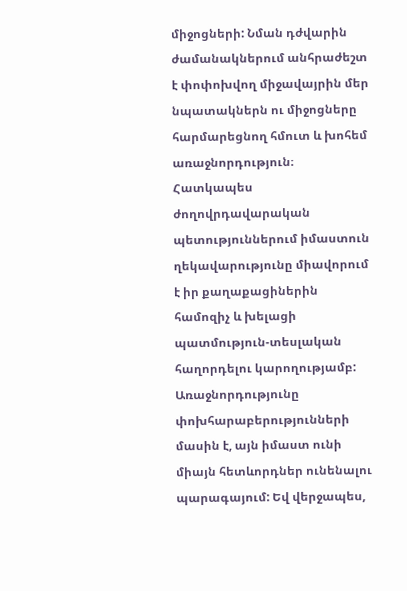միջոցների: Նման դժվարին ժամանակներում անհրաժեշտ է փոփոխվող միջավայրին մեր նպատակներն ու միջոցները հարմարեցնող հմուտ և խոհեմ առաջնորդություն։ Հատկապես ժողովրդավարական պետություններում իմաստուն ղեկավարությունը միավորում է իր քաղաքացիներին համոզիչ և խելացի պատմություն-տեսլական հաղորդելու կարողությամբ: Առաջնորդությունը փոխհարաբերությունների մասին է, այն իմաստ ունի միայն հետևորդներ ունենալու պարագայում: Եվ վերջապես,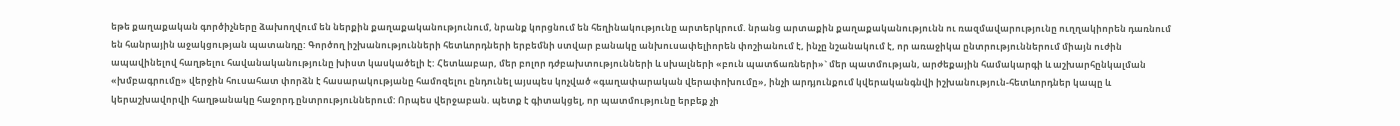եթե քաղաքական գործիչները ձախողվում են ներքին քաղաքականությունում, նրանք կորցնում են հեղինակությունը արտերկրում. նրանց արտաքին քաղաքականությունն ու ռազմավարությունը ուղղակիորեն դառնում են հանրային աջակցության պատանդը: Գործող իշխանությունների հետևորդների երբեմնի ստվար բանակը անխուսափելիորեն փոշիանում է, ինչը նշանակում է, որ առաջիկա ընտրություններում միայն ուժին ապավինելով հաղթելու հավանականությունը խիստ կասկածելի է: Հետևաբար, մեր բոլոր դժբախտությունների և սխալների «բուն պատճառների»` մեր պատմության, արժեքային համակարգի և աշխարհընկալման «խմբագրումը» վերջին հուսահատ փորձն է հասարակությանը համոզելու ընդունել այսպես կոչված «գաղափարական վերափոխումը», ինչի արդյունքում կվերականգնվի իշխանություն-հետևորդներ կապը և կերաշխավորվի հաղթանակը հաջորդ ընտրություններում: Որպես վերջաբան. պետք է գիտակցել, որ պատմությունը երբեք չի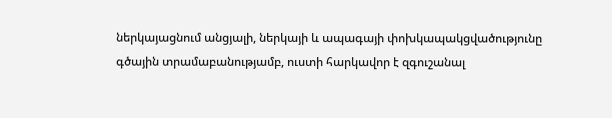ներկայացնում անցյալի, ներկայի և ապագայի փոխկապակցվածությունը գծային տրամաբանությամբ, ուստի հարկավոր է զգուշանալ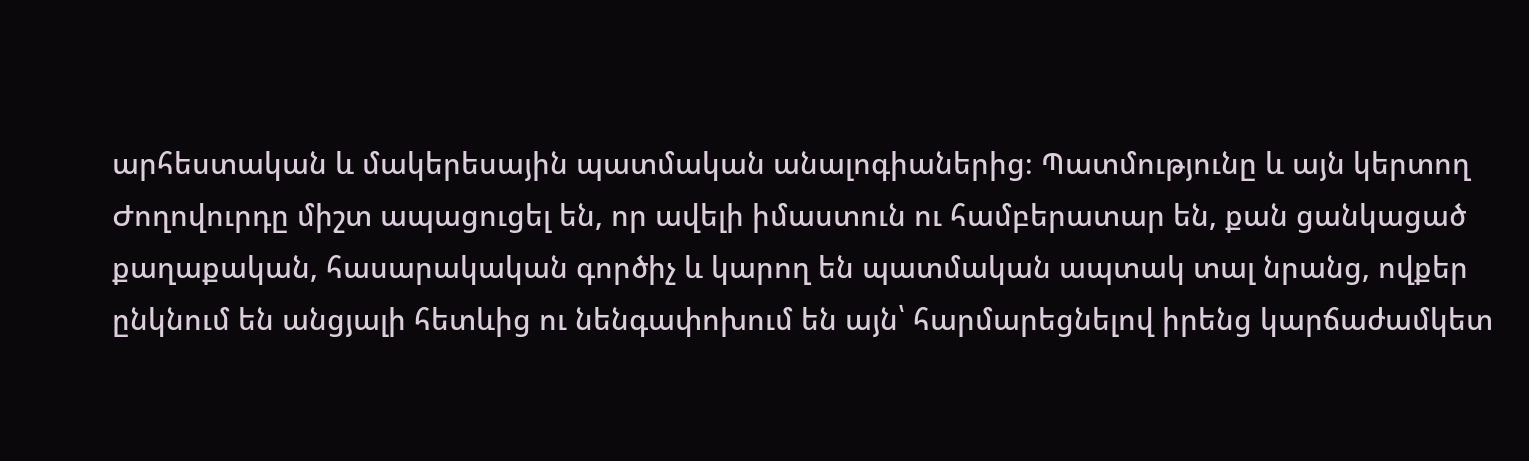արհեստական և մակերեսային պատմական անալոգիաներից։ Պատմությունը և այն կերտող Ժողովուրդը միշտ ապացուցել են, որ ավելի իմաստուն ու համբերատար են, քան ցանկացած քաղաքական, հասարակական գործիչ և կարող են պատմական ապտակ տալ նրանց, ովքեր ընկնում են անցյալի հետևից ու նենգափոխում են այն՝ հարմարեցնելով իրենց կարճաժամկետ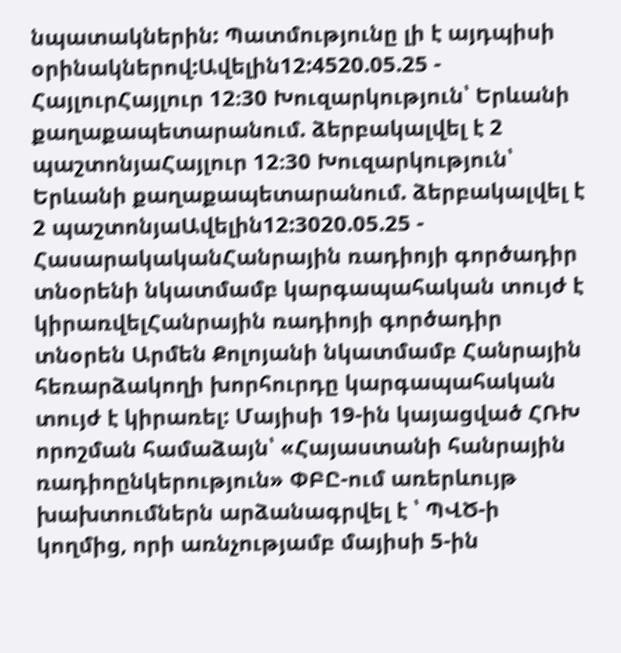նպատակներին: Պատմությունը լի է այդպիսի օրինակներով:Ավելին12:4520.05.25 -
ՀայլուրՀայլուր 12։30 Խուզարկություն՝ Երևանի քաղաքապետարանում. ձերբակալվել է 2 պաշտոնյաՀայլուր 12։30 Խուզարկություն՝ Երևանի քաղաքապետարանում. ձերբակալվել է 2 պաշտոնյաԱվելին12:3020.05.25 -
ՀասարակականՀանրային ռադիոյի գործադիր տնօրենի նկատմամբ կարգապահական տույժ է կիրառվելՀանրային ռադիոյի գործադիր տնօրեն Արմեն Քոլոյանի նկատմամբ Հանրային հեռարձակողի խորհուրդը կարգապահական տույժ է կիրառել: Մայիսի 19-ին կայացված ՀՌԽ որոշման համաձայն՝ «Հայաստանի հանրային ռադիոընկերություն» ՓԲԸ-ում առերևույթ խախտումներն արձանագրվել է ՝ ՊՎԾ-ի կողմից, որի առնչությամբ մայիսի 5-ին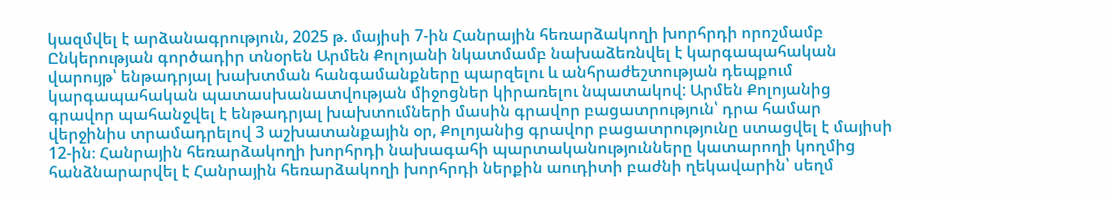կազմվել է արձանագրություն, 2025 թ. մայիսի 7-ին Հանրային հեռարձակողի խորհրդի որոշմամբ Ընկերության գործադիր տնօրեն Արմեն Քոլոյանի նկատմամբ նախաձեռնվել է կարգապահական վարույթ՝ ենթադրյալ խախտման հանգամանքները պարզելու և անհրաժեշտության դեպքում կարգապահական պատասխանատվության միջոցներ կիրառելու նպատակով: Արմեն Քոլոյանից գրավոր պահանջվել է ենթադրյալ խախտումների մասին գրավոր բացատրություն՝ դրա համար վերջինիս տրամադրելով 3 աշխատանքային օր, Քոլոյանից գրավոր բացատրությունը ստացվել է մայիսի 12-ին։ Հանրային հեռարձակողի խորհրդի նախագահի պարտականությունները կատարողի կողմից հանձնարարվել է Հանրային հեռարձակողի խորհրդի ներքին աուդիտի բաժնի ղեկավարին՝ սեղմ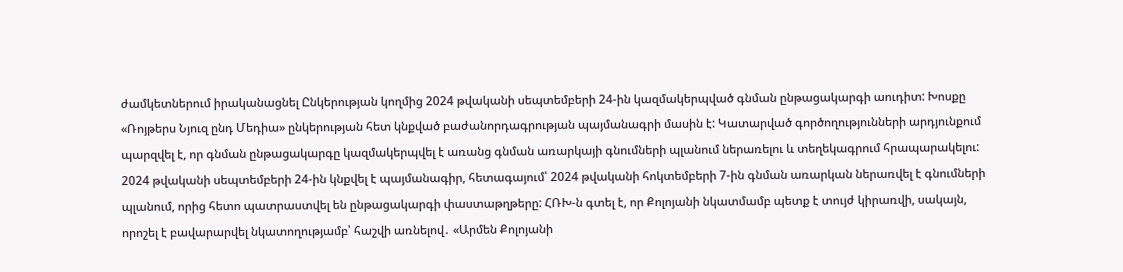ժամկետներում իրականացնել Ընկերության կողմից 2024 թվականի սեպտեմբերի 24-ին կազմակերպված գնման ընթացակարգի աուդիտ: Խոսքը «Ռոյթերս Նյուզ ընդ Մեդիա» ընկերության հետ կնքված բաժանորդագրության պայմանագրի մասին է: Կատարված գործողությունների արդյունքում պարզվել է, որ գնման ընթացակարգը կազմակերպվել է առանց գնման առարկայի գնումների պլանում ներառելու և տեղեկագրում հրապարակելու: 2024 թվականի սեպտեմբերի 24-ին կնքվել է պայմանագիր, հետագայում՝ 2024 թվականի հոկտեմբերի 7-ին գնման առարկան ներառվել է գնումների պլանում, որից հետո պատրաստվել են ընթացակարգի փաստաթղթերը: ՀՌԽ-ն գտել է, որ Քոլոյանի նկատմամբ պետք է տույժ կիրառվի, սակայն, որոշել է բավարարվել նկատողությամբ՝ հաշվի առնելով․ «Արմեն Քոլոյանի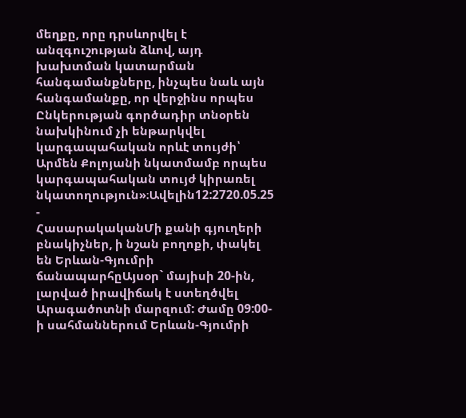մեղքը, որը դրսևորվել է անզգուշության ձևով, այդ խախտման կատարման հանգամանքները, ինչպես նաև այն հանգամանքը, որ վերջինս որպես Ընկերության գործադիր տնօրեն նախկինում չի ենթարկվել կարգապահական որևէ տույժի՝ Արմեն Քոլոյանի նկատմամբ որպես կարգապահական տույժ կիրառել նկատողություն»։Ավելին12:2720.05.25 -
ՀասարակականՄի քանի գյուղերի բնակիչներ, ի նշան բողոքի, փակել են Երևան-Գյումրի ճանապարհըԱյսօր` մայիսի 20-ին, լարված իրավիճակ է ստեղծվել Արագածոտնի մարզում: Ժամը 09:00-ի սահմաններում Երևան-Գյումրի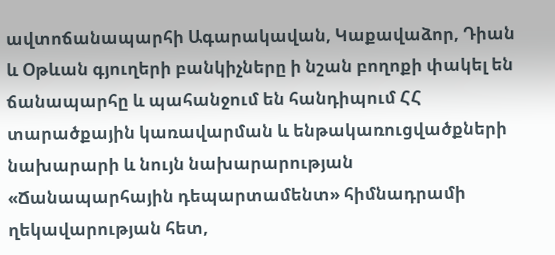ավտոճանապարհի Ագարակավան, Կաքավաձոր, Դիան և Օթևան գյուղերի բանկիչները ի նշան բողոքի փակել են ճանապարհը և պահանջում են հանդիպում ՀՀ տարածքային կառավարման և ենթակառուցվածքների նախարարի և նույն նախարարության «Ճանապարհային դեպարտամենտ» հիմնադրամի ղեկավարության հետ,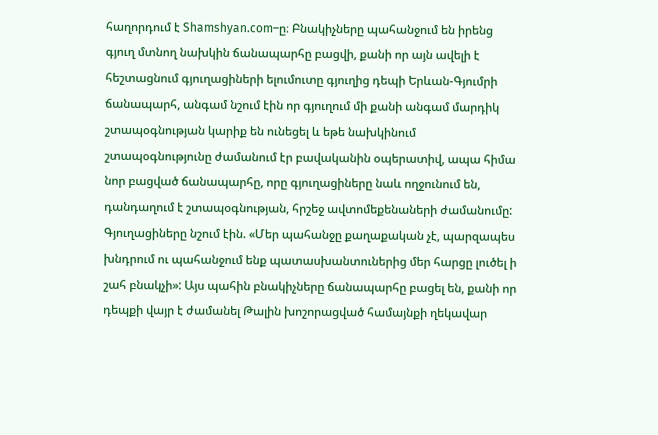հաղորդում է Shamshyan.com–ը։ Բնակիչները պահանջում են իրենց գյուղ մտնող նախկին ճանապարհը բացվի, քանի որ այն ավելի է հեշտացնում գյուղացիների ելումուտը գյուղից դեպի Երևան-Գյումրի ճանապարհ, անգամ նշում էին որ գյուղում մի քանի անգամ մարդիկ շտապօգնության կարիք են ունեցել և եթե նախկինում շտապօգնությունը ժամանում էր բավականին օպերատիվ, ապա հիմա նոր բացված ճանապարհը, որը գյուղացիները նաև ողջունում են, դանդաղում է շտապօգնության, հրշեջ ավտոմեքենաների ժամանումը: Գյուղացիները նշում էին. «Մեր պահանջը քաղաքական չէ, պարզապես խնդրում ու պահանջում ենք պատասխանտուներից մեր հարցը լուծել ի շահ բնակչի»: Այս պահին բնակիչները ճանապարհը բացել են, քանի որ դեպքի վայր է ժամանել Թալին խոշորացված համայնքի ղեկավար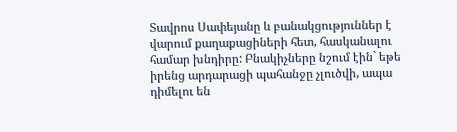Տավրոս Սափեյանը և բանակցություններ է վարում քաղաքացիների հետ, հասկանալու համար խնդիրը: Բնակիչները նշում էին` եթե իրենց արդարացի պահանջը չլուծվի, ապա դիմելու են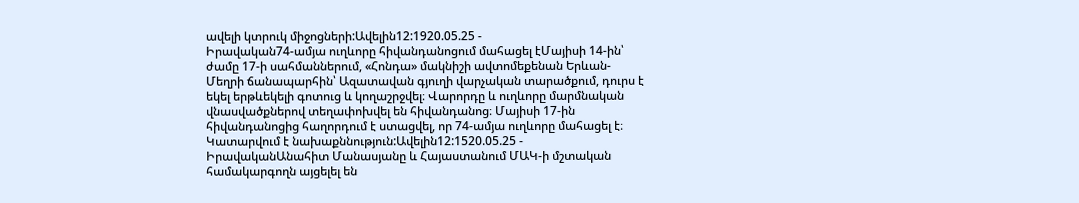ավելի կտրուկ միջոցների:Ավելին12:1920.05.25 -
Իրավական74-ամյա ուղևորը հիվանդանոցում մահացել էՄայիսի 14-ին՝ ժամը 17-ի սահմաններում, «Հոնդա» մակնիշի ավտոմեքենան Երևան-Մեղրի ճանապարհին՝ Ազատավան գյուղի վարչական տարածքում, դուրս է եկել երթևեկելի գոտուց և կողաշրջվել։ Վարորդը և ուղևորը մարմնական վնասվածքներով տեղափոխվել են հիվանդանոց։ Մայիսի 17-ին հիվանդանոցից հաղորդում է ստացվել, որ 74-ամյա ուղևորը մահացել է։ Կատարվում է նախաքննություն:Ավելին12:1520.05.25 -
ԻրավականԱնահիտ Մանասյանը և Հայաստանում ՄԱԿ-ի մշտական համակարգողն այցելել են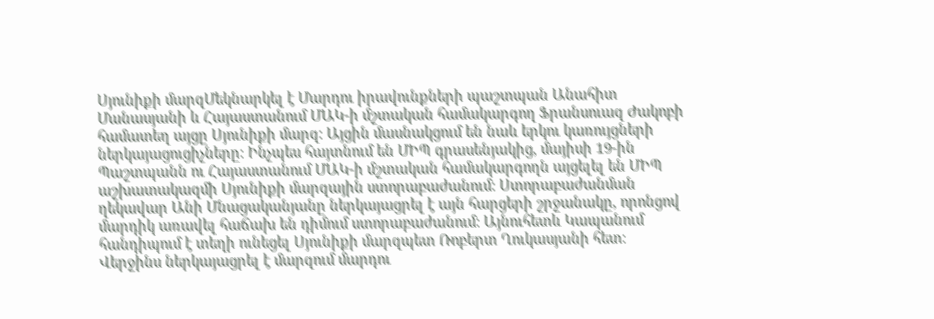Սյունիքի մարզՄեկնարկել է Մարդու իրավունքների պաշտպան Անահիտ Մանասյանի և Հայաստանում ՄԱԿ-ի մշտական համակարգող Ֆրանսուազ Ժակոբի համատեղ այցը Սյունիքի մարզ: Այցին մասնակցում են նաև երկու կառույցների ներկայացուցիչները: Ինչպես հայտնում են ՄԻՊ գրասենյակից, մայիսի 19-ին Պաշտպանն ու Հայաստանում ՄԱԿ-ի մշտական համակարգողն այցելել են ՄԻՊ աշխատակազմի Սյունիքի մարզային ստորաբաժանում: Ստորաբաժանման ղեկավար Անի Մնացականյանը ներկայացրել է այն հարցերի շրջանակը, որոնցով մարդիկ առավել հաճախ են դիմում ստորաբաժանում: Այնուհետև Կապանում հանդիպում է տեղի ունեցել Սյունիքի մարզպետ Ռոբերտ Ղուկասյանի հետ: Վերջինս ներկայացրել է մարզում մարդու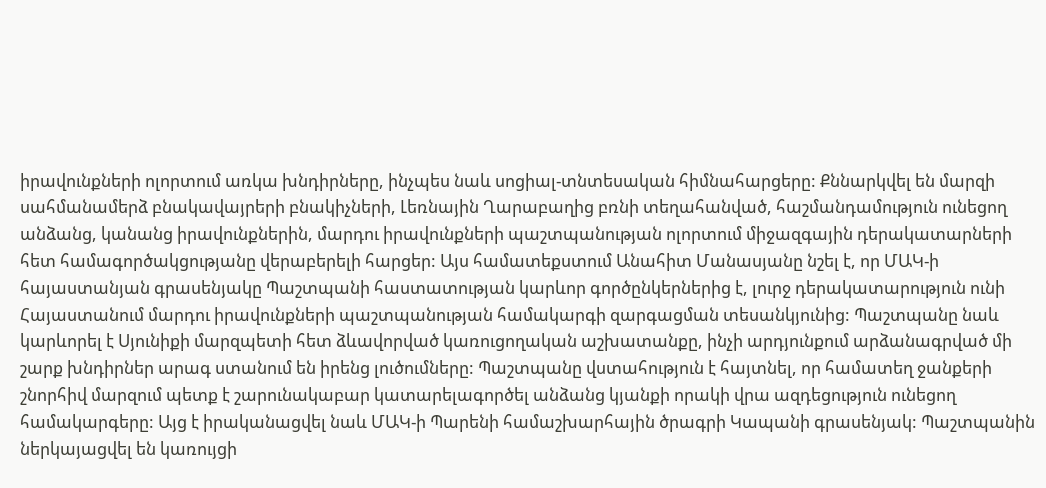իրավունքների ոլորտում առկա խնդիրները, ինչպես նաև սոցիալ-տնտեսական հիմնահարցերը: Քննարկվել են մարզի սահմանամերձ բնակավայրերի բնակիչների, Լեռնային Ղարաբաղից բռնի տեղահանված, հաշմանդամություն ունեցող անձանց, կանանց իրավունքներին, մարդու իրավունքների պաշտպանության ոլորտում միջազգային դերակատարների հետ համագործակցությանը վերաբերելի հարցեր: Այս համատեքստում Անահիտ Մանասյանը նշել է, որ ՄԱԿ-ի հայաստանյան գրասենյակը Պաշտպանի հաստատության կարևոր գործընկերներից է, լուրջ դերակատարություն ունի Հայաստանում մարդու իրավունքների պաշտպանության համակարգի զարգացման տեսանկյունից: Պաշտպանը նաև կարևորել է Սյունիքի մարզպետի հետ ձևավորված կառուցողական աշխատանքը, ինչի արդյունքում արձանագրված մի շարք խնդիրներ արագ ստանում են իրենց լուծումները: Պաշտպանը վստահություն է հայտնել, որ համատեղ ջանքերի շնորհիվ մարզում պետք է շարունակաբար կատարելագործել անձանց կյանքի որակի վրա ազդեցություն ունեցող համակարգերը: Այց է իրականացվել նաև ՄԱԿ-ի Պարենի համաշխարհային ծրագրի Կապանի գրասենյակ: Պաշտպանին ներկայացվել են կառույցի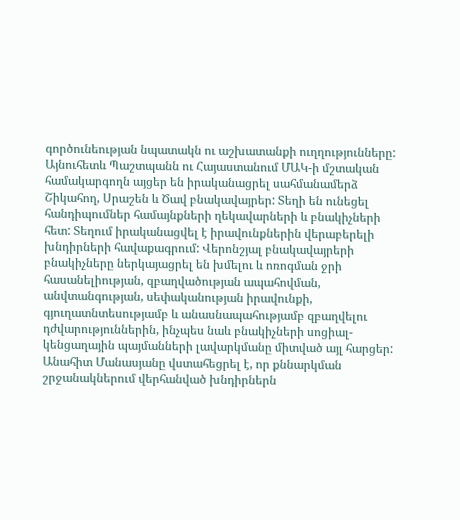գործունեության նպատակն ու աշխատանքի ուղղությունները: Այնուհետև Պաշտպանն ու Հայաստանում ՄԱԿ-ի մշտական համակարգողն այցեր են իրականացրել սահմանամերձ Շիկահող, Սրաշեն և Ծավ բնակավայրեր: Տեղի են ունեցել հանդիպումներ համայնքների ղեկավարների և բնակիչների հետ: Տեղում իրականացվել է իրավունքներին վերաբերելի խնդիրների հավաքագրում: Վերոնշյալ բնակավայրերի բնակիչները ներկայացրել են խմելու և ոռոգման ջրի հասանելիության, զբաղվածության ապահովման, անվտանգության, սեփականության իրավունքի, գյուղատնտեսությամբ և անասնապահությամբ զբաղվելու դժվարություններին, ինչպես նաև բնակիչների սոցիալ-կենցաղային պայմանների լավարկմանը միտված այլ հարցեր: Անահիտ Մանասյանը վստահեցրել է, որ քննարկման շրջանակներում վերհանված խնդիրներն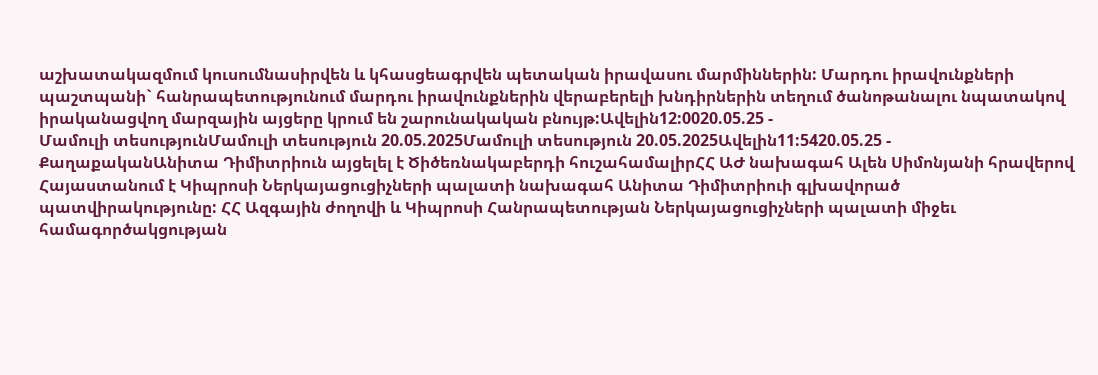աշխատակազմում կուսումնասիրվեն և կհասցեագրվեն պետական իրավասու մարմիններին: Մարդու իրավունքների պաշտպանի` հանրապետությունում մարդու իրավունքներին վերաբերելի խնդիրներին տեղում ծանոթանալու նպատակով իրականացվող մարզային այցերը կրում են շարունակական բնույթ:Ավելին12:0020.05.25 -
Մամուլի տեսությունՄամուլի տեսություն 20.05.2025Մամուլի տեսություն 20.05.2025Ավելին11:5420.05.25 -
ՔաղաքականԱնիտա Դիմիտրիուն այցելել է Ծիծեռնակաբերդի հուշահամալիրՀՀ ԱԺ նախագահ Ալեն Սիմոնյանի հրավերով Հայաստանում է Կիպրոսի Ներկայացուցիչների պալատի նախագահ Անիտա Դիմիտրիուի գլխավորած պատվիրակությունը: ՀՀ Ազգային ժողովի և Կիպրոսի Հանրապետության Ներկայացուցիչների պալատի միջեւ համագործակցության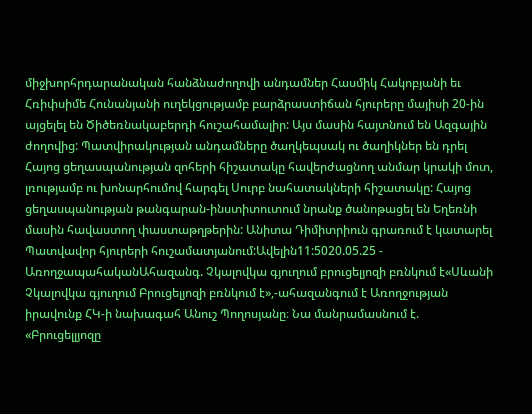միջխորհրդարանական հանձնաժողովի անդամներ Հասմիկ Հակոբյանի եւ Հռիփսիմե Հունանյանի ուղեկցությամբ բարձրաստիճան հյուրերը մայիսի 20-ին այցելել են Ծիծեռնակաբերդի հուշահամալիր: Այս մասին հայտնում են Ազգային ժողովից: Պատվիրակության անդամները ծաղկեպսակ ու ծաղիկներ են դրել Հայոց ցեղասպանության զոհերի հիշատակը հավերժացնող անմար կրակի մոտ, լռությամբ ու խոնարհումով հարգել Սուրբ նահատակների հիշատակը: Հայոց ցեղասպանության թանգարան-ինստիտուտում նրանք ծանոթացել են Եղեռնի մասին հավաստող փաստաթղթերին: Անիտա Դիմիտրիուն գրառում է կատարել Պատվավոր հյուրերի հուշամատյանում:Ավելին11:5020.05.25 -
ԱռողջապահականԱհազանգ. Չկալովկա գյուղում բրուցելյոզի բռնկում է«Սևանի Չկալովկա գյուղում Բրուցելյոզի բռնկում է»,-ահազանգում է Առողջության իրավունք ՀԿ-ի նախագահ Անուշ Պողոսյանը։ Նա մանրամասնում է. «Բրուցելլյոզը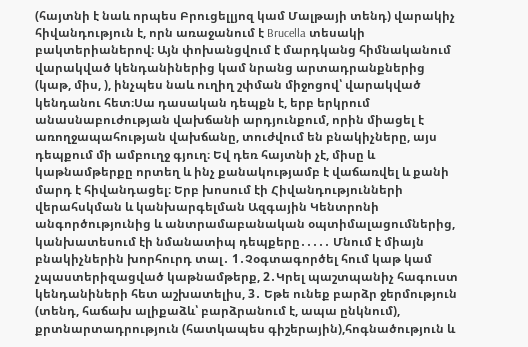(հայտնի է նաև որպես Բրուցելլյոզ կամ Մալթայի տենդ) վարակիչ հիվանդություն է, որն առաջանում է Brucella տեսակի բակտերիաներով։ Այն փոխանցվում է մարդկանց հիմնականում վարակված կենդանիներից կամ նրանց արտադրանքներից (կաթ, միս, ), ինչպես նաև ուղիղ շփման միջոցով՝ վարակված կենդանու հետ։Սա դասական դեպքն է, երբ երկրում անասնաբուժության վախճանի արդյունքում, որին միացել է առողջապահության վախճանը, տուժվում են բնակիչները, այս դեպքում մի ամբուղջ գյուղ։ Եվ դեռ հայտնի չէ, միսը և կաթնամթերքը որտեղ և ինչ քանակությամբ է վաճառվել և քանի մարդ է հիվանդացել։ Երբ խոսում էի Հիվանդությունների վերահսկման և կանխարգելման Ազգային Կենտրոնի անգործությունից և անտրամաբանական օպտիմալացումներից, կանխատեսում էի նմանատիպ դեպքերը․․․․․ Մնում է միայն բնակիչներին խորհուրդ տալ․ 1․Չօգտագործել հում կաթ կամ չպաստերիզացված կաթնամթերք, 2․Կրել պաշտպանիչ հագուստ կենդանիների հետ աշխատելիս, 3․ Եթե ունեք բարձր ջերմություն (տենդ, հաճախ ալիքաձև՝ բարձրանում է, ապա ընկնում), քրտնարտադրություն (հատկապես գիշերային),հոգնածություն և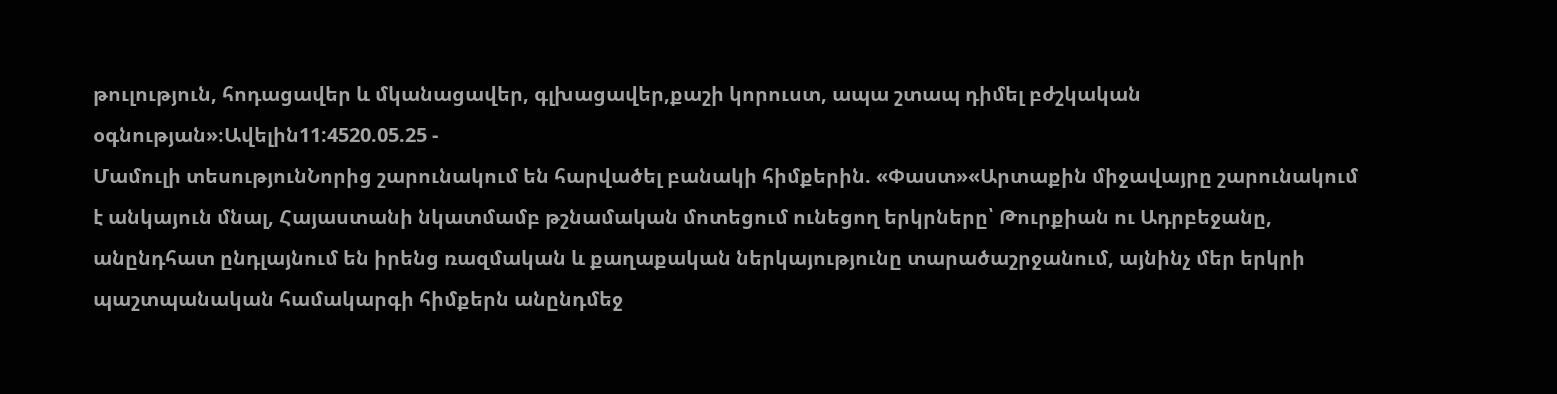թուլություն, հոդացավեր և մկանացավեր, գլխացավեր,քաշի կորուստ, ապա շտապ դիմել բժշկական օգնության»։Ավելին11:4520.05.25 -
Մամուլի տեսությունՆորից շարունակում են հարվածել բանակի հիմքերին. «Փաստ»«Արտաքին միջավայրը շարունակում է անկայուն մնալ, Հայաստանի նկատմամբ թշնամական մոտեցում ունեցող երկրները՝ Թուրքիան ու Ադրբեջանը, անընդհատ ընդլայնում են իրենց ռազմական և քաղաքական ներկայությունը տարածաշրջանում, այնինչ մեր երկրի պաշտպանական համակարգի հիմքերն անընդմեջ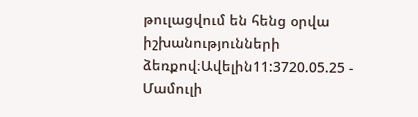թուլացվում են հենց օրվա իշխանությունների ձեռքով։Ավելին11:3720.05.25 -
Մամուլի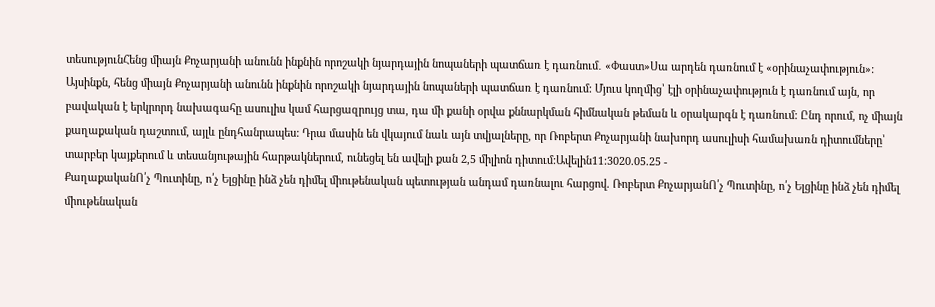տեսությունՀենց միայն Քոչարյանի անունն ինքնին որոշակի նյարդային նոպաների պատճառ է դառնում․ «Փաստ»Սա արդեն դառնում է «օրինաչափություն»: Այսինքն, հենց միայն Քոչարյանի անունն ինքնին որոշակի նյարդային նոպաների պատճառ է դառնում: Մյուս կողմից՝ էլի օրինաչափություն է դառնում այն, որ բավական է երկրորդ նախագահը ասուլիս կամ հարցազրույց տա, դա մի քանի օրվա քննարկման հիմնական թեման և օրակարգն է դառնում: Ընդ որում, ոչ միայն քաղաքական դաշտում, այլև ընդհանրապես: Դրա մասին են վկայում նաև այն տվյալները, որ Ռոբերտ Քոչարյանի նախորդ ասուլիսի համախառն դիտումները՝ տարբեր կայքերում և տեսանյութային հարթակներում, ունեցել են ավելի քան 2,5 միլիոն դիտում:Ավելին11:3020.05.25 -
ՔաղաքականՈ՛չ Պուտինը, ո՛չ Ելցինը ինձ չեն դիմել միութենական պետության անդամ դառնալու հարցով. Ռոբերտ ՔոչարյանՈ՛չ Պուտինը, ո՛չ Ելցինը ինձ չեն դիմել միութենական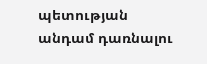պետության անդամ դառնալու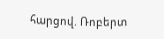հարցով. Ռոբերտ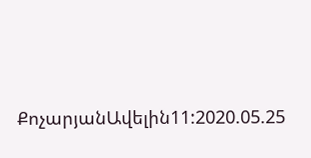ՔոչարյանԱվելին11:2020.05.25